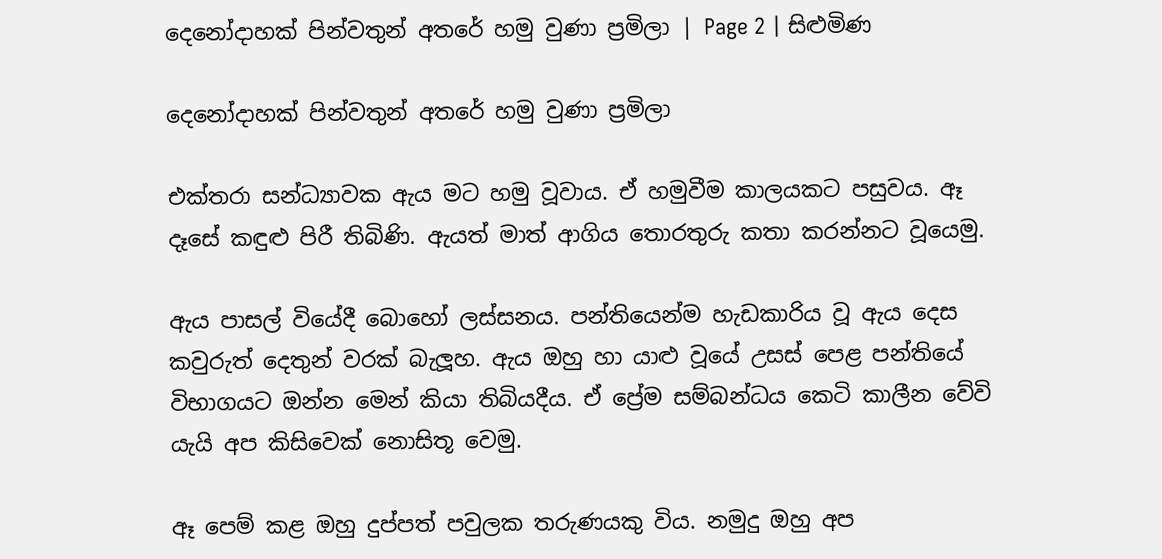දෙනෝදාහක් පින්වතුන් අතරේ හමු වුණා ප්‍රමිලා | Page 2 | සිළුමිණ

දෙනෝදාහක් පින්වතුන් අතරේ හමු වුණා ප්‍රමිලා

එක්තරා සන්ධ්‍යාවක ඇය මට හමු වූවාය. ඒ හමුවීම කාලයකට පසුවය. ඈ දෑසේ කඳුළු පිරී තිබිණි. ඇයත් මාත් ආගිය තොරතුරු කතා කරන්නට වූයෙමු.

ඇය පාසල් වියේදී බොහෝ ලස්සනය. පන්තියෙන්ම හැඩකාරිය වූ ඇය දෙස කවුරුත් දෙතුන් වරක් බැලූහ. ඇය ඔහු හා යාළු වූයේ උසස් පෙළ පන්තියේ විභාගයට ඔන්න මෙන් කියා තිබියදීය. ඒ ප්‍රේම සම්බන්ධය කෙටි කාලීන වේවි යැයි අප කිසිවෙක් නොසිතූ වෙමු.

ඈ පෙම් කළ ඔහු දුප්පත් පවුලක තරුණයකු විය. නමුදු ඔහු අප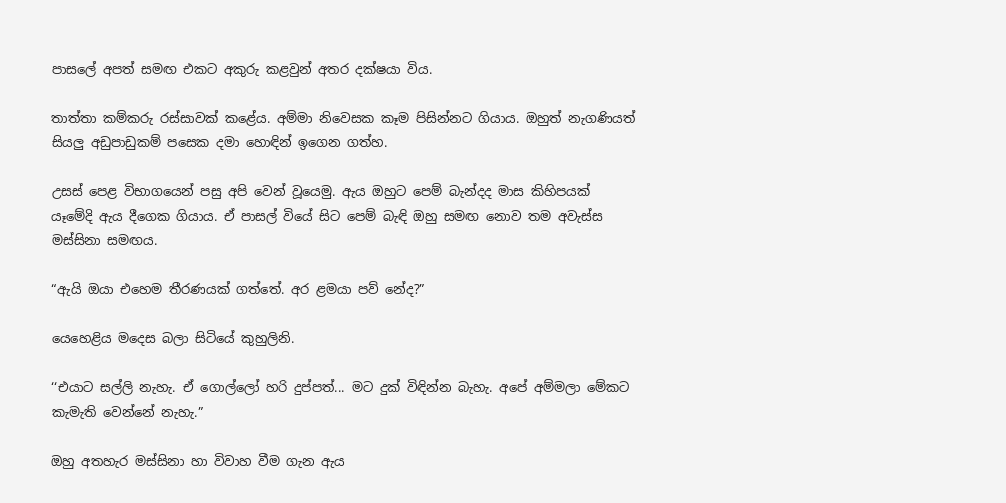පාසලේ අපත් සමඟ එකට අකුරු කළවුන් අතර දක්ෂයා විය.

තාත්තා කම්කරු රස්සාවක් කළේය. අම්මා නිවෙසක කෑම පිසින්නට ගියාය. ඔහුත් නැගණියත් සියලු අඩුපාඩුකම් පසෙක දමා හොඳින් ඉගෙන ගත්හ.

උසස් පෙළ විභාගයෙන් පසු අපි වෙන් වූයෙමු. ඇය ඔහුට පෙම් බැන්දද මාස කිහිපයක් යෑමේදි ඇය දීගෙක ගියාය. ඒ පාසල් වියේ සිට පෙම් බැඳි ඔහු සමඟ නොව තම අවැස්ස මස්සිනා සමඟය.

“ඇයි ඔයා එහෙම තීරණයක් ගත්තේ. අර ළමයා පව් නේද?”

යෙහෙළිය මදෙස බලා සිටියේ කුහුලිනි.

‘‘එයාට සල්ලි නැහැ. ඒ ගොල්ලෝ හරි දුප්පත්... මට දුක් විඳින්න බැහැ. අපේ අම්මලා මේකට කැමැති වෙන්නේ නැහැ.”

ඔහු අතහැර මස්සිනා හා විවාහ වීම ගැන ඇය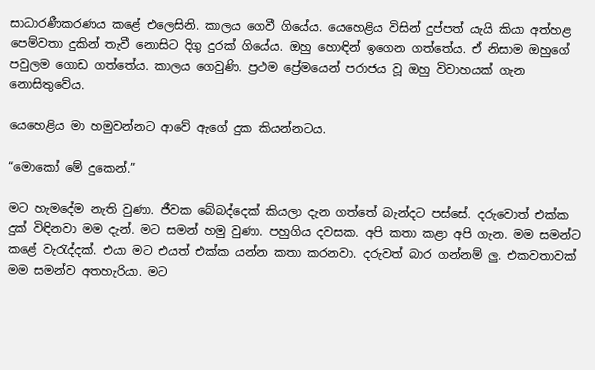සාධාරණීකරණය කළේ එලෙසිනි. කාලය ගෙවී ගියේය. යෙහෙළිය විසින් දුප්පත් යැයි කියා අත්හළ පෙම්වතා දුකින් තැවී නොසිට දිගු දුරක් ගියේය. ඔහු හොඳින් ඉගෙන ගත්තේය. ඒ නිසාම ඔහුගේ පවුලම ගොඩ ගත්තේය. කාලය ගෙවුණි. ප්‍රථම ප්‍රේමයෙන් පරාජය වූ ඔහු විවාහයක් ගැන නොසිතුවේය.

යෙහෙළිය මා හමුවන්නට ආවේ ඇගේ දුක කියන්නටය.

“මොකෝ මේ දුකෙන්.”

මට හැමදේම නැති වුණා. ජීවක බේබද්දෙක් කියලා දැන ගත්තේ බැන්දට පස්සේ. දරුවොත් එක්ක දුක් විඳිනවා මම දැන්. මට සමන් හමු වුණා. පහුගිය දවසක. අපි කතා කළා අපි ගැන. මම සමන්ට කළේ වැරැද්දක්. එයා මට එයත් එක්ක යන්න කතා කරනවා. දරුවත් බාර ගන්නම් ලු. එකවතාවක් මම සමන්ව අතහැරියා. මට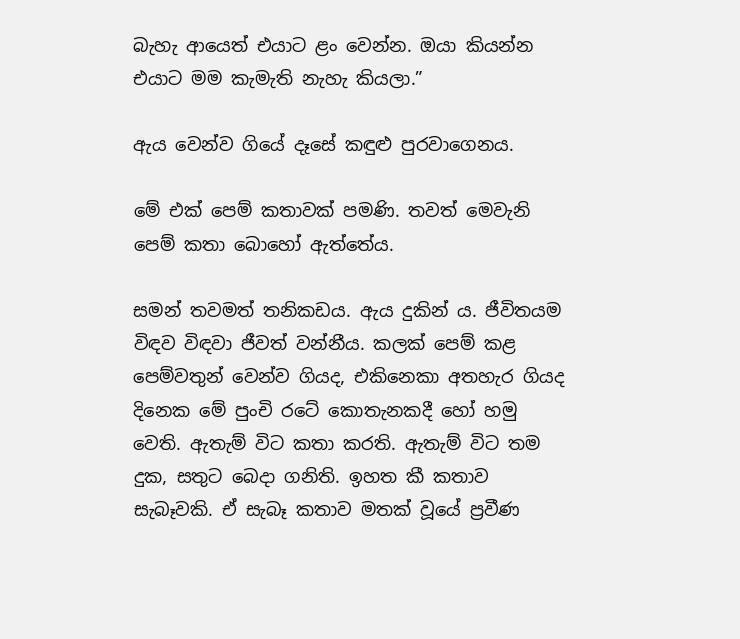බැහැ ආයෙත් එයාට ළං වෙන්න. ඔයා කියන්න එයාට මම කැමැති නැහැ කියලා.”

ඇය වෙන්ව ගියේ දෑසේ කඳුළු පුරවාගෙනය.

මේ එක් පෙම් කතාවක් පමණි. තවත් මෙවැනි පෙම් කතා බොහෝ ඇත්තේය.

සමන් තවමත් තනිකඩය. ඇය දුකින් ය. ජීවිතයම විඳව විඳවා ජීවත් වන්නීය. කලක් පෙම් කළ පෙම්වතුන් වෙන්ව ගියද, එකිනෙකා අතහැර ගියද දිනෙක මේ පුංචි රටේ කොතැනකදී හෝ හමු වෙති. ඇතැම් විට කතා කරති. ඇතැම් විට තම දුක, සතුට බෙදා ගනිති. ඉහත කී කතාව සැබෑවකි. ඒ සැබෑ කතාව මතක් වූයේ ප්‍රවීණ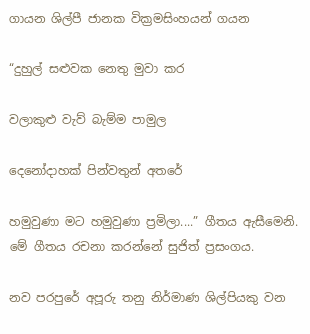ගායන ශිල්පී ජානක වික්‍රමසිංහයන් ගයන

“දුහුල් සළුවක නෙතු මුවා කර

වලාකුළු වැව් බැම්ම පාමුල

දෙනෝදාහක් පින්වතුන් අතරේ

හමුවුණා මට හමුවුණා ප්‍රමිලා....” ගීතය ඇසීමෙනි. මේ ගීතය රචනා කරන්නේ සුජිත් ප්‍රසංගය.

නව පරපුරේ අපූරු තනු නිර්මාණ ශිල්පියකු වන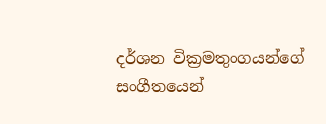දර්ශන වික්‍රමතුංගයන්ගේ සංගීතයෙන්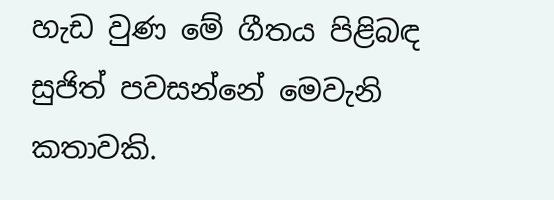හැඩ වුණ මේ ගීතය පිළිබඳ සුජිත් පවසන්නේ මෙවැනි කතාවකි.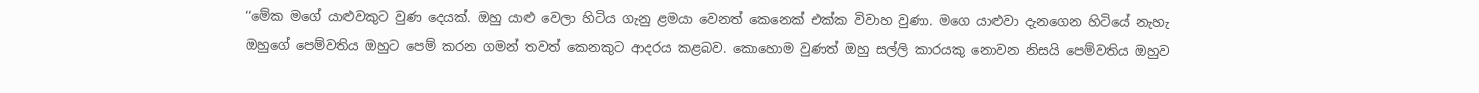‘‘මේක මගේ යාළුවකුට වුණ දෙයක්. ඔහු යාළු වෙලා හිටිය ගැනු ළමයා වෙනත් කෙනෙක් එක්ක විවාහ වුණා. මගෙ යාළුවා දැනගෙන හිටියේ නැහැ ඔහුගේ පෙම්වතිය ඔහුට පෙම් කරන ගමන් තවත් කෙනකුට ආදරය කළබව. කොහොම වුණත් ඔහු සල්ලි කාරයකු නොවන නිසයි පෙම්වතිය ඔහුව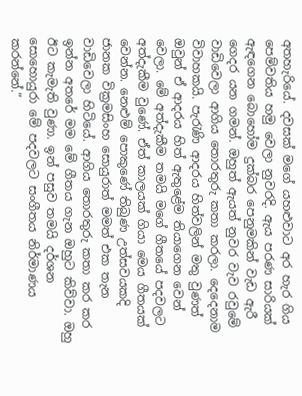අතහැරියේ. දවසක් මගේ යහළුවාට අර හැර ගිය පෙම්වතිය හමු වෙලා නුවරදි. ඇය පරණ සාරියක් ඇඳගෙන බොහෝම දුක්බර පෙනුමකින් වැඩ ඇරී ගෙදර යන ගමන්. ඔහුත් ඇයත් නුවර වැව රවුමේ වාඩිවෙලා ආගිය තොරතුරු කතා කරලා. දෙදෙනාම විවාහකයි. පැරැණි ආදරය හිත්වලින් මතු වුණත් ඔවුන් ඒ ආදරය හිත් ඇතුළේම තියාගෙන වෙන් වෙලා. මේ අත්දැකීම තමයි මගේ ගීතයේ පදවලට අත්දැකීම වුණේ. ඒත් කාලයක් ගියා මෙය ගීතයක් වෙන්න. නෙළුම් පොකුණේ තිබුණ උත්සවයකදි ජානක වික්‍රමසිංහ සොයුරාත් මමත් එක තැන වාඩිවෙලා හිටියේ. ආගිය තොරතුරු කතා කර කර ඉන්න අතරේ මම මේ ගීතය ගැන ඔහුට කිව්වා. ඔහු ඊට කැමැති වුණා. ඉන් පසුව තමයි දර්ශන සොහොයුරා මේ පදවලට සංගීතය නිර්මාණය කරන්නේ.”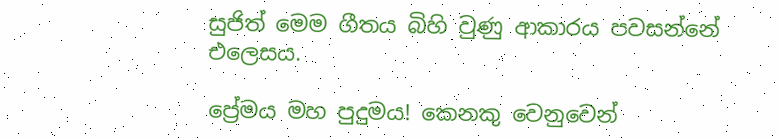සුජිත් මෙම ගීතය බිහි වුණු ආකාරය පවසන්නේ එලෙසය.

ප්‍රේමය මහ පුදුමය! කෙනකු වෙනුවෙන්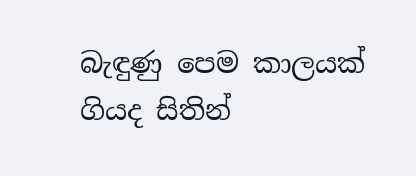බැඳුණු පෙම කාලයක් ගියද සිතින්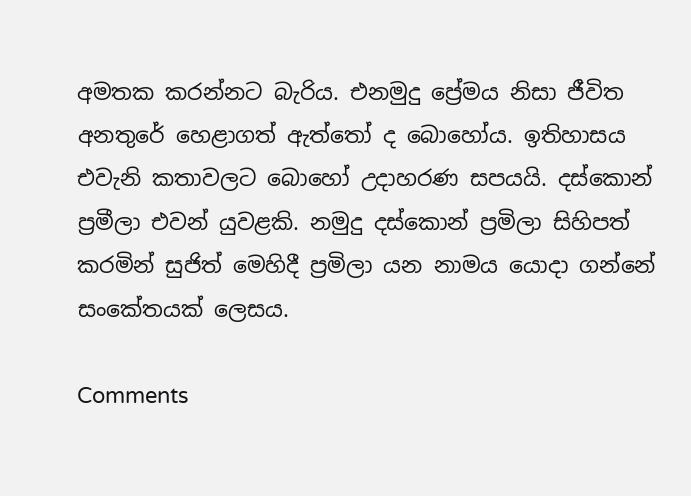අමතක කරන්නට බැරිය. එනමුදු ප්‍රේමය නිසා ජීවිත අනතුරේ හෙළාගත් ඇත්තෝ ද බොහෝය. ඉතිහාසය එවැනි කතාවලට බොහෝ උදාහරණ සපයයි. දස්කොන් ප්‍රමීලා එවන් යුවළකි. නමුදු දස්කොන් ප්‍රමිලා සිහිපත් කරමින් සුජිත් මෙහිදී ප්‍රමිලා යන නාමය යොදා ගන්නේ සං‍කේතයක් ලෙසය.

Comments